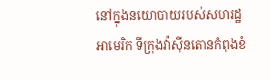នៅក្នុងនយោបាយរបស់សហរដ្ឋអាមេរិក ទីក្រុងវ៉ាស៊ីនតោនកំពុងខំ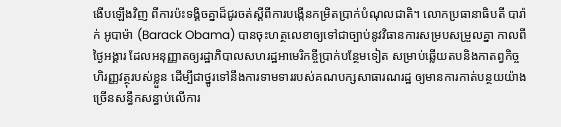ងើបឡើងវិញ ពីការប៉ះទង្គិចគ្នាដ៏ជូរចត់ស្តីពីការបង្កើនកម្រិតប្រាក់បំណុលជាតិ។ លោកប្រធានាធិបតី បារ៉ាក់ អូបាម៉ា (Barack Obama) បានចុះហត្ថលេខាឲ្យទៅជាច្បាប់នូវវិធានការសម្របសម្រួលគ្នា កាលពីថ្ងៃអង្គារ ដែលអនុញ្ញាតឲ្យរដ្ឋាភិបាលសហរដ្ឋអាមេរិកខ្ចីប្រាក់បន្ថែមទៀត សម្រាប់ឆ្លើយតបនិងកាតព្វកិច្ចហិរញ្ញវត្ថុរបស់ខ្លួន ដើម្បីជាថ្នូរទៅនឹងការទាមទាររបស់គណបក្សសាធារណរដ្ឋ ឲ្យមានការកាត់បន្ថយយ៉ាងច្រើនសន្ធឹកសន្ធាប់លើការ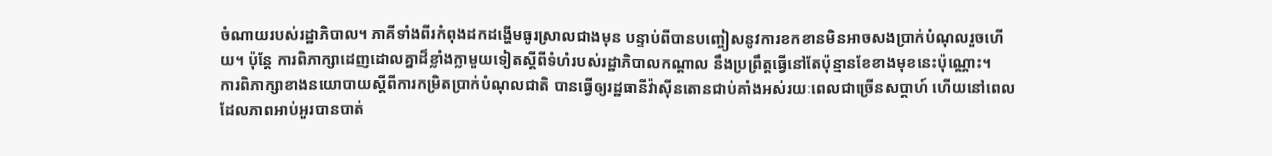ចំណាយរបស់រដ្ឋាភិបាល។ ភាគីទាំងពីរកំពុងដកដង្ហើមធូរស្រាលជាងមុន បន្ទាប់ពីបានបញ្ចៀសនូវការខកខានមិនអាចសងប្រាក់បំណុលរួចហើយ។ ប៉ុន្តែ ការពិភាក្សាដេញដោលគ្នាដ៏ខ្លាំងក្លាមួយទៀតស្តីពីទំហំរបស់រដ្ឋាភិបាលកណ្តាល នឹងប្រព្រឹត្តធ្វើនៅតែប៉ុន្មានខែខាងមុខនេះប៉ុណ្ណោះ។
ការពិភាក្សាខាងនយោបាយស្តីពីការកម្រិតប្រាក់បំណុលជាតិ បានធ្វើឲ្យរដ្ឋធានីវ៉ាស៊ីនតោនជាប់គាំងអស់រយៈពេលជាច្រើនសប្តាហ៍ ហើយនៅពេលដែលភាពអាប់អួរបានបាត់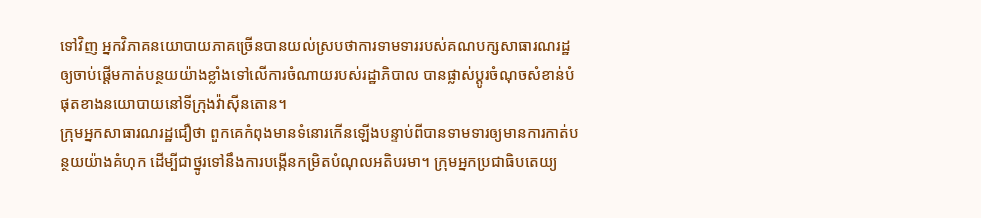ទៅវិញ អ្នកវិភាគនយោបាយភាគច្រើនបានយល់ស្របថាការទាមទាររបស់គណបក្សសាធារណរដ្ឋឲ្យចាប់ផ្តើមកាត់បន្ថយយ៉ាងខ្លាំងទៅលើការចំណាយរបស់រដ្ឋាភិបាល បានផ្លាស់ប្តូរចំណុចសំខាន់បំផុតខាងនយោបាយនៅទីក្រុងវ៉ាស៊ីនតោន។
ក្រុមអ្នកសាធារណរដ្ឋជឿថា ពួកគេកំពុងមានទំនោរកើនឡើងបន្ទាប់ពីបានទាមទារឲ្យមានការកាត់បន្ថយយ៉ាងគំហុក ដើម្បីជាថ្នូរទៅនឹងការបង្កើនកម្រិតបំណុលអតិបរមា។ ក្រុមអ្នកប្រជាធិបតេយ្យ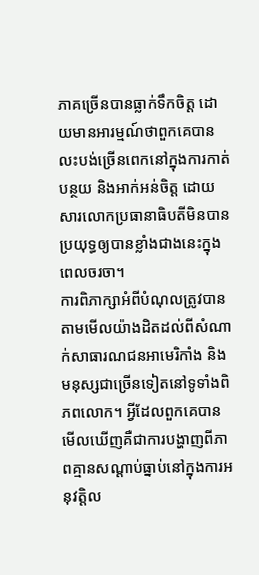ភាគច្រើនបានធ្លាក់ទឹកចិត្ត ដោយមានអារម្មណ៍ថាពួកគេបានលះបង់ច្រើនពេកនៅក្នុងការកាត់បន្ថយ និងអាក់អន់ចិត្ត ដោយសារលោកប្រធានាធិបតីមិនបានប្រយុទ្ធឲ្យបានខ្លាំងជាងនេះក្នុងពេលចរចា។
ការពិភាក្សាអំពីបំណុលត្រូវបានតាមមើលយ៉ាងដិតដល់ពីសំណាក់សាធារណជនអាមេរិកាំង និងមនុស្សជាច្រើនទៀតនៅទូទាំងពិភពលោក។ អ្វីដែលពួកគេបានមើលឃើញគឺជាការបង្ហាញពីភាពគ្មានសណ្តាប់ធ្នាប់នៅក្នុងការអនុវត្តិល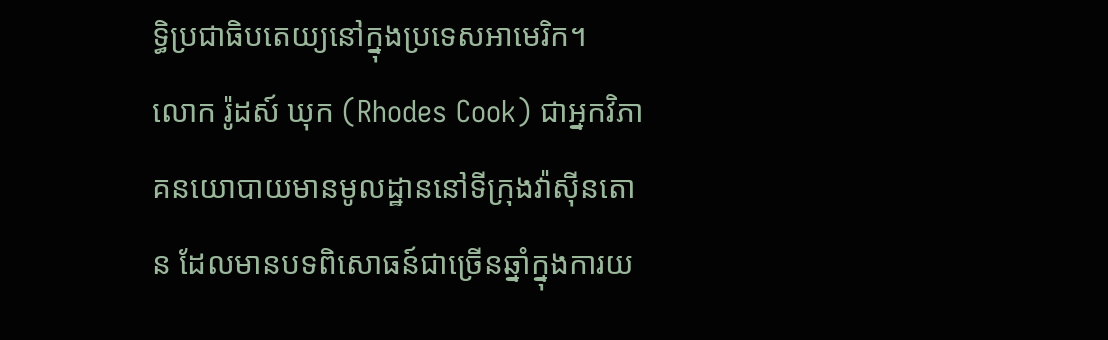ទ្ធិប្រជាធិបតេយ្យនៅក្នុងប្រទេសអាមេរិក។
លោក រ៉ូដស៍ ឃុក (Rhodes Cook) ជាអ្នកវិភាគនយោបាយមានមូលដ្ឋាននៅទីក្រុងវ៉ាស៊ីនតោន ដែលមានបទពិសោធន៍ជាច្រើនឆ្នាំក្នុងការយ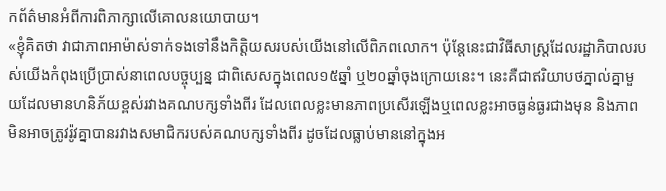កព័ត៌មានអំពីការពិភាក្សាលើគោលនយោបាយ។
«ខ្ញុំគិតថា វាជាភាពអាម៉ាស់ទាក់ទងទៅនឹងកិត្តិយសរបស់យើងនៅលើពិភពលោក។ ប៉ុន្តែនេះជាវិធីសាស្ត្រដែលរដ្ឋាភិបាលរបស់យើងកំពុងប្រើប្រាស់នាពេលបច្ចុប្បន្ន ជាពិសេសក្នុងពេល១៥ឆ្នាំ ឬ២០ឆ្នាំចុងក្រោយនេះ។ នេះគឺជាឥរិយាបថភ្នាល់គ្នាមួយដែលមានហនិភ័យខ្ពស់រវាងគណបក្សទាំងពីរ ដែលពេលខ្លះមានភាពប្រសើរឡើងឬពេលខ្លះអាចធ្ងន់ធ្ងរជាងមុន និងភាពមិនអាចត្រូវរ៉ូវគ្នាបានរវាងសមាជិករបស់គណបក្សទាំងពីរ ដូចដែលធ្លាប់មាននៅក្នុងអ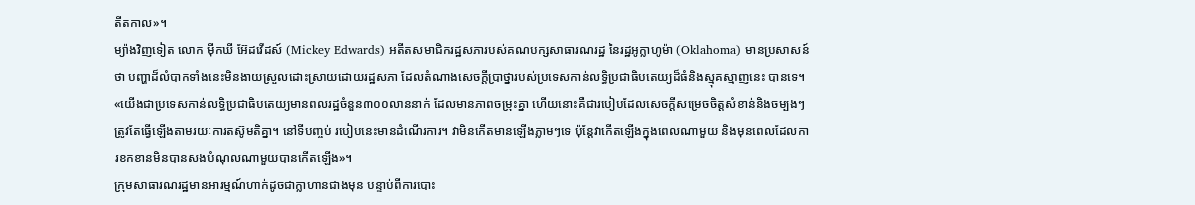តីតកាល»។
ម្យ៉ាងវិញទៀត លោក ម៉ីកឃី អ៊ែដវើដស៍ (Mickey Edwards) អតីតសមាជិករដ្ឋសភារបស់គណបក្សសាធារណរដ្ឋ នៃរដ្ឋអូក្លាហូម៉ា (Oklahoma) មានប្រសាសន៍ថា បញ្ហាដ៏លំបាកទាំងនេះមិនងាយស្រួលដោះស្រាយដោយរដ្ឋសភា ដែលតំណាងសេចក្តីប្រាថ្នារបស់ប្រទេសកាន់លទ្ធិប្រជាធិបតេយ្យដ៏ធំនិងស្មុគស្មាញនេះ បានទេ។
«យើងជាប្រទេសកាន់លទ្ធិប្រជាធិបតេយ្យមានពលរដ្ឋចំនួន៣០០លាននាក់ ដែលមានភាពចម្រុះគ្នា ហើយនោះគឺជារបៀបដែលសេចក្តីសម្រេចចិត្តសំខាន់និងចម្បងៗត្រូវតែធ្វើឡើងតាមរយៈការតស៊ូមតិគ្នា។ នៅទីបញ្ចប់ របៀបនេះមានដំណើរការ។ វាមិនកើតមានឡើងភ្លាមៗទេ ប៉ុន្តែវាកើតឡើងក្នុងពេលណាមួយ និងមុនពេលដែលការខកខានមិនបានសងបំណុលណាមួយបានកើតឡើង»។
ក្រុមសាធារណរដ្ឋមានអារម្មណ៍ហាក់ដូចជាក្លាហានជាងមុន បន្ទាប់ពីការបោះ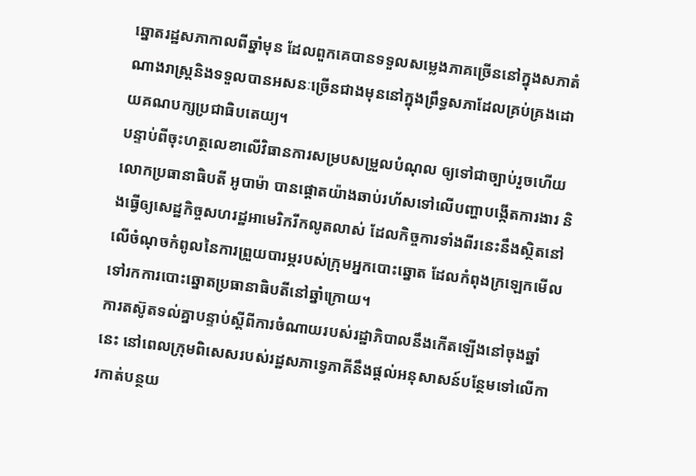ឆ្នោតរដ្ឋសភាកាលពីឆ្នាំមុន ដែលពួកគេបានទទួលសម្លេងភាគច្រើននៅក្នុងសភាតំណាងរាស្រ្តនិងទទួលបានអសនៈច្រើនជាងមុននៅក្នុងព្រឹទ្ធសភាដែលគ្រប់គ្រងដោយគណបក្សប្រជាធិបតេយ្យ។
បន្ទាប់ពីចុះហត្ថលេខាលើវិធានការសម្របសម្រួលបំណុល ឲ្យទៅជាច្បាប់រួចហើយ លោកប្រធានាធិបតី អូបាម៉ា បានផ្តោតយ៉ាងឆាប់រហ័សទៅលើបញ្ហាបង្កើតការងារ និងធ្វើឲ្យសេដ្ឋកិច្ចសហរដ្ឋអាមេរិករីកលូតលាស់ ដែលកិច្ចការទាំងពីរនេះនឹងស្ថិតនៅលើចំណុចកំពូលនៃការព្រួយបារម្ភរបស់ក្រុមអ្នកបោះឆ្នោត ដែលកំពុងក្រឡេកមើលទៅរកការបោះឆ្នោតប្រធានាធិបតីនៅឆ្នាំក្រោយ។
ការតស៊ូតទល់គ្នាបន្ទាប់ស្តីពីការចំណាយរបស់រដ្ឋាភិបាលនឹងកើតឡើងនៅចុងឆ្នាំនេះ នៅពេលក្រុមពិសេសរបស់រដ្ឋសភាទ្វេភាគីនឹងផ្តល់អនុសាសន៍បន្ថែមទៅលើការកាត់បន្ថយ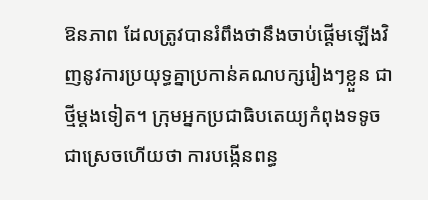ឱនភាព ដែលត្រូវបានរំពឹងថានឹងចាប់ផ្តើមឡើងវិញនូវការប្រយុទ្ធគ្នាប្រកាន់គណបក្សរៀងៗខ្លួន ជាថ្មីម្តងទៀត។ ក្រុមអ្នកប្រជាធិបតេយ្យកំពុងទទូចជាស្រេចហើយថា ការបង្កើនពន្ធ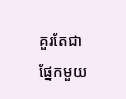គួរតែជាផ្នែកមួយ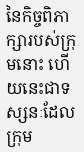នៃកិច្ចពិភាក្សារបស់ក្រុមនោះ ហើយនេះជាទស្សនៈដែលក្រុម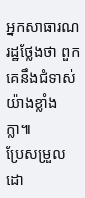អ្នកសាធារណរដ្ឋថ្លែងថា ពួកគេនឹងជំទាស់យ៉ាងខ្លាំងក្លា៕
ប្រែសម្រួលដោ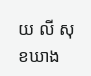យ លី សុខឃាង